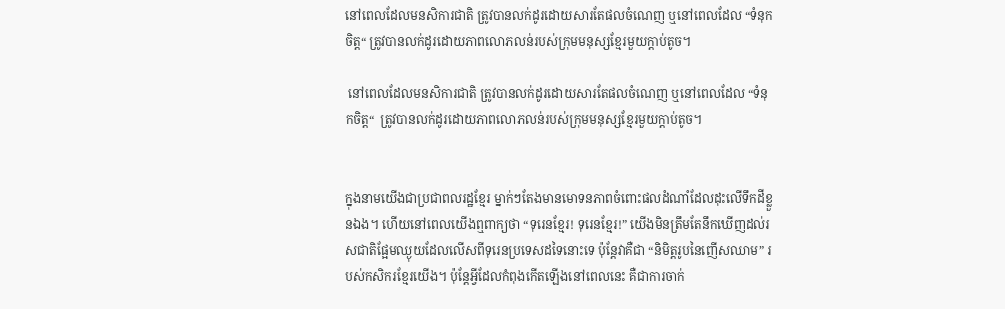នៅពេលដែលមនសិការជាតិ ត្រូវបានលក់ដូរដោយសារតែផលចំណេញ ឬនៅពេលដែល “ទំនុកចិត្ត“ ត្រូវបានលក់ដូរដោយភាពលោភលន់របស់ក្រុមមនុស្សខ្មែរមួយក្ដាប់តូច។

 នៅពេលដែលមនសិការជាតិ ត្រូវបានលក់ដូរដោយសារតែផលចំណេញ ឬនៅពេលដែល “ទំនុកចិត្ត“  ត្រូវបានលក់ដូរដោយភាពលោភលន់របស់ក្រុមមនុស្សខ្មែរមួយក្ដាប់តូច។


ក្នុងនាមយើងជាប្រជាពលរដ្ឋខ្មែរ ម្នាក់ៗតែងមានមោទនភាពចំពោះផលដំណាំដែលដុះលើទឹកដីខ្លួនឯង។ ហើយនៅពេលយើងឮពាក្យថា “ទុរេនខ្មែរ! ទុរេនខ្មែរ!” យើងមិនត្រឹមតែនឹកឃើញដល់រសជាតិផ្អែមឈ្ងុយដែលលើសពីទុរេនប្រទេសដទៃនោះទេ ប៉ុន្តែវាគឺជា “និមិត្តរូបនៃញើសឈាម” របស់កសិករខ្មែរយើង។ ប៉ុន្តែអ្វីដែលកំពុងកើតឡើងនៅពេលនេះ គឺជាការចាក់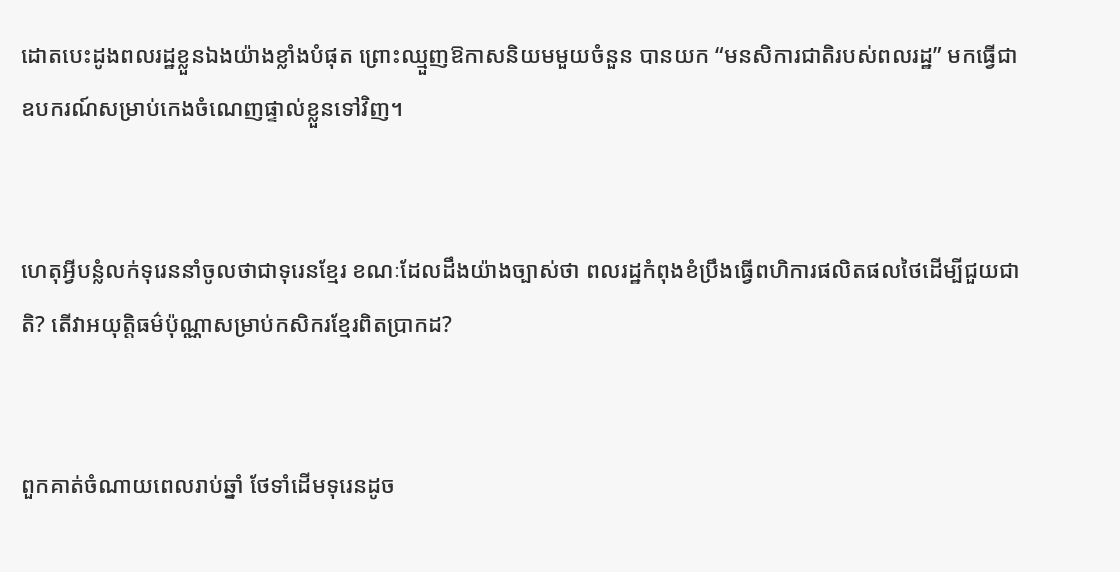ដោតបេះដូងពលរដ្ឋខ្លួនឯងយ៉ាងខ្លាំងបំផុត ព្រោះឈ្មួញឱកាសនិយមមួយចំនួន បានយក “មនសិការជាតិរបស់ពលរដ្ឋ” មកធ្វើជាឧបករណ៍សម្រាប់កេងចំណេញផ្ទាល់ខ្លួនទៅវិញ។


ហេតុអ្វីបន្លំលក់ទុរេននាំចូលថាជាទុរេនខ្មែរ ខណៈដែលដឹងយ៉ាងច្បាស់ថា ពលរដ្ឋកំពុងខំប្រឹងធ្វើពហិការផលិតផលថៃដើម្បីជួយជាតិ? តើវាអយុត្តិធម៌ប៉ុណ្ណាសម្រាប់កសិករខ្មែរពិតប្រាកដ?


ពួកគាត់ចំណាយពេលរាប់ឆ្នាំ ថែទាំដើមទុរេនដូច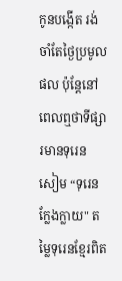កូនបង្កើត រង់ចាំតែថ្ងៃប្រមូលផល ប៉ុន្តែនៅពេលឮថាទីផ្សារមានទុរេនសៀម “ទុរេនក្លែងក្លាយ" តម្លៃទុរេនខ្មែរពិត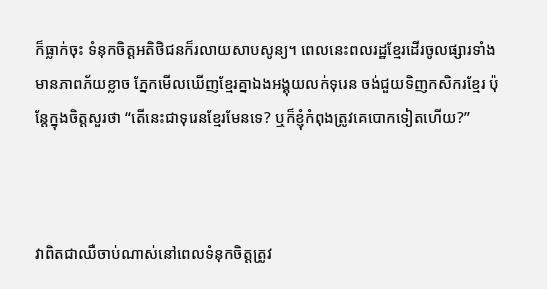ក៏ធ្លាក់ចុះ ទំនុកចិត្តអតិថិជនក៏រលាយសាបសូន្យ។ ពេលនេះពលរដ្ឋខ្មែរដើរចូលផ្សារទាំងមានភាពភ័យខ្លាច ភ្នែកមើលឃើញខ្មែរគ្នាឯងអង្គុយលក់ទុរេន ចង់ជួយទិញកសិករខ្មែរ ប៉ុន្តែក្នុងចិត្តសួរថា “តើនេះជាទុរេនខ្មែរមែនទេ? ឬក៏ខ្ញុំកំពុងត្រូវគេបោកទៀតហើយ?”



វាពិតជាឈឺចាប់ណាស់នៅពេលទំនុកចិត្តត្រូវ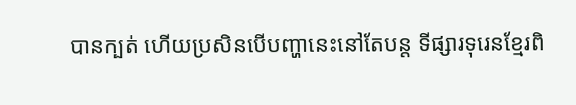បានក្បត់ ហើយប្រសិនបើបញ្ហានេះនៅតែបន្ត ទីផ្សារទុរេនខ្មែរពិ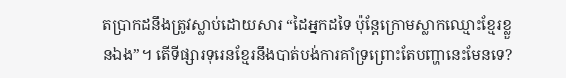តប្រាកដនឹងត្រូវស្លាប់ដោយសារ “ដៃអ្នកដទៃ ប៉ុន្តែក្រោមស្លាកឈ្មោះខ្មែរខ្លួនឯង”។ តើទីផ្សារទុរេនខ្មែរនឹងបាត់បង់ការគាំទ្រព្រោះតែបញ្ហានេះមែនទេ?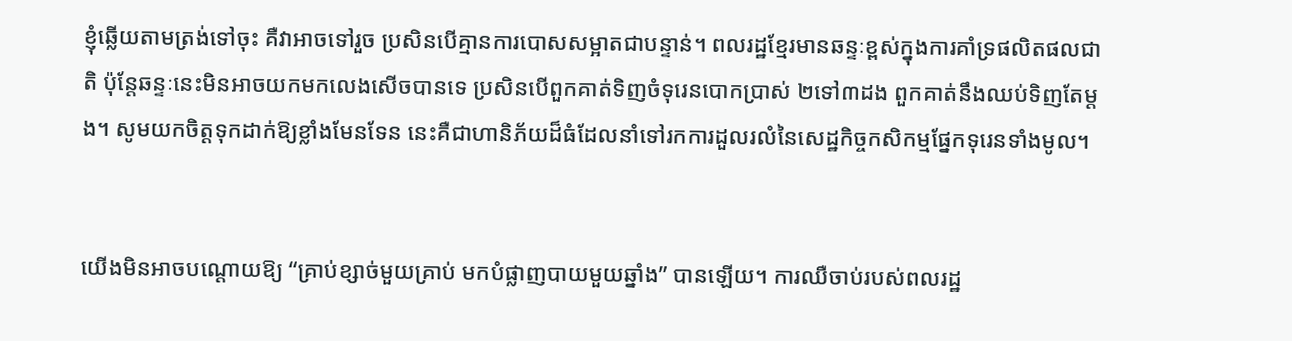ខ្ញុំឆ្លើយតាមត្រង់ទៅចុះ គឺវាអាចទៅរួច ប្រសិនបើគ្មានការបោសសម្អាតជាបន្ទាន់។ ពលរដ្ឋខ្មែរមានឆន្ទៈខ្ពស់ក្នុងការគាំទ្រផលិតផលជាតិ ប៉ុន្តែឆន្ទៈនេះមិនអាចយកមកលេងសើចបានទេ ប្រសិនបើពួកគាត់ទិញចំទុរេនបោកប្រាស់ ២ទៅ៣ដង ពួកគាត់នឹងឈប់ទិញតែម្តង។ សូមយកចិត្ដទុកដាក់ឱ្យខ្លាំងមែនទែន នេះគឺជាហានិភ័យដ៏ធំដែលនាំទៅរកការដួលរលំនៃសេដ្ឋកិច្ចកសិកម្មផ្នែកទុរេនទាំងមូល។


យើងមិនអាចបណ្តោយឱ្យ “គ្រាប់ខ្សាច់មួយគ្រាប់ មកបំផ្លាញបាយមួយឆ្នាំង” បានឡើយ។ ការឈឺចាប់របស់ពលរដ្ឋ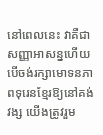នៅពេលនេះ វាគឺជាសញ្ញាអាសន្នហើយ បើចង់រក្សាមោទនភាពទុរេនខ្មែរឱ្យនៅគង់វង្ស យើងត្រូវរួម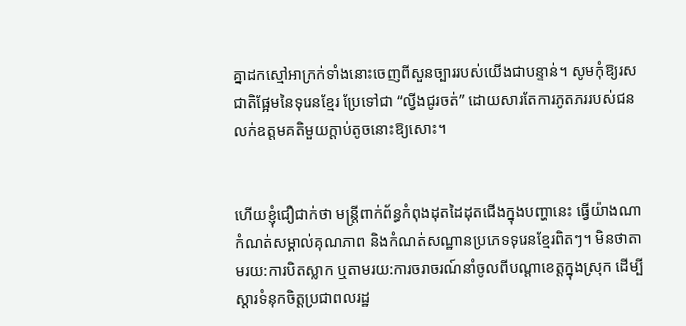គ្នាដកស្មៅអាក្រក់ទាំងនោះចេញពីសួនច្បាររបស់យើងជាបន្ទាន់។ សូមកុំឱ្យរសជាតិផ្អែមនៃទុរេនខ្មែរ ប្រែទៅជា “ល្វីងជូរចត់” ដោយសារតែការភូតភររបស់ជនលក់ឧត្តមគតិមួយក្ដាប់តូចនោះឱ្យសោះ។


ហើយខ្ញុំជឿជាក់ថា មន្ត្រីពាក់ព័ន្ធកំពុងដុតដៃដុតជើងក្នុងបញ្ហានេះ ធ្វើយ៉ាងណាកំណត់សម្គាល់គុណភាព និងកំណត់សណ្ឋានប្រភេទទុរេនខ្មែរពិតៗ។ មិនថាតាមរយ:ការបិតស្លាក ឬតាមរយ:ការចរាចរណ៍នាំចូលពីបណ្ដាខេត្ដក្នុងស្រុក ដើម្បីស្ដារទំនុកចិត្ដប្រជាពលរដ្ឋ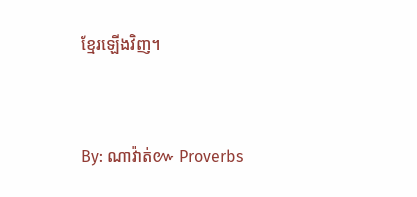ខ្មែរឡើងវិញ។


By: ណាវ៉ាត់៚ Proverbs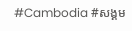#Cambodia #សង្គម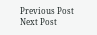Previous Post Next Post